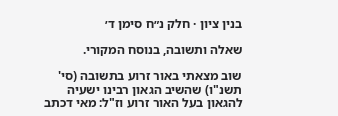בנין ציון · חלק נ״ח סימן ד׳

שאלה ותשובה, בנוסח המקורי.

שוב מצאתי באור זרוע בתשובה (סי' תשנ"ו) שהשיב הגאון רבינו ישעיה להגאון בעל האור זרוע וז"ל: מאי דכתב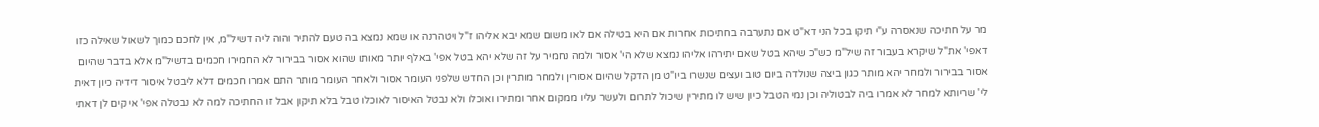מר על חתיכה שנאסרה ע"י תיקו בכל הני דא"ט אם נתערבה בחתיכות אחרות אם היא בטילה אם לאו משום שמא יבא אליהו ז"ל ויטהרנה או שמא נמצא בה טעם להתיר והוה ליה דשיל"מ, אין לחכם כמוך לשאול שאילה כזו דאפי' את"ל שיקרא בעבור זה שיל"מ כש"כ שיהא בטל שאם יתירהו אליהו נמצא שלא הי' אסור ולמה נחמיר על זה שלא יהא בטל אפי' באלף יותר מאותו שהוא אסור בבירור לא החמירו חכמים בדשיל"מ אלא בדבר שהיום אסור בבירור ולמחר יהא מותר כגון ביצה שנולדה ביום טוב ועצים שנשרו ביו"ט מן הדקל שהיום אסורין ולמחר מותרין וכן החדש שלפני העומר אסור ולאחר העומר מותר התם אמרו חכמים דלא ליבטל איסור דידיה כיון דאית לי' שריותא למחר לא אמרו ביה לבטוליה וכן נמי הטבל כיון שיש לו מתירין שיכול לתרום ולעשר עליו ממקום אחר ומתירו ואוכלו ולא נבטל האיסור לאוכלו טבל בלא תיקון אבל זו החתיכה למה לא נבטלה אפי' אי קים לן דאתי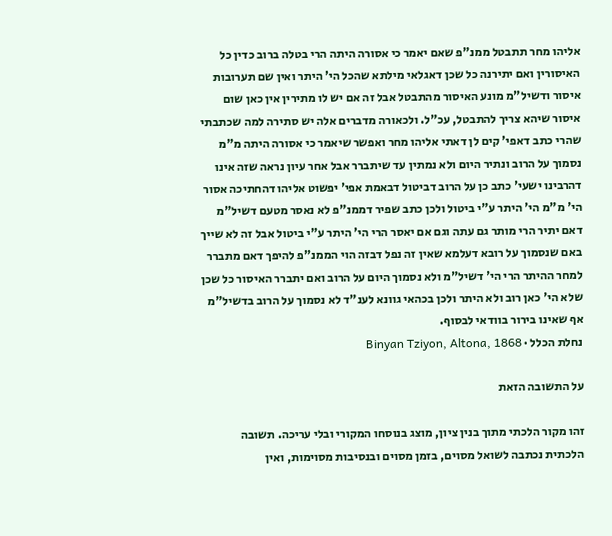אליהו מחר תתבטל ממנ"פ שאם יאמר כי אסורה היתה הרי בטלה ברוב כדין כל האיסורין ואם יתירנה כל שכן דאגלאי מילתא שהכל הי' היתר ואין שם תערובות איסור ודשיל"מ מונע האיסור מהתבטל אבל זה אם יש לו מתירין אין כאן שום איסור שיהא צריך להתבטל, עכ"ל. ולכאורה מדברים אלה יש סתירה למה שכתבתי שהרי כתב דאפי' קים לן דאתי אליהו מחר ואפשר שיאמר כי אסורה היתה מ"מ נסמוך על הרוב ונתיר היום ולא נמתין עד שיתברר אבל אחר עיון נראה שזה אינו דהרבינו ישעי' כתב כן על הרוב דביטול דבאמת אפי' יפשוט אליהו דהחתיכה אסור הי' מ"מ הי' היתר ע"י ביטול ולכן כתב שפיר דממנ"פ לא נאסר מטעם דשיל"מ דאם יתיר הרי מותר גם עתה וגם אם יאסר הרי הי' היתר ע"י ביטול אבל זה לא שייך באם שנסמוך על רובא דעלמא שאין זה נפל דבזה הוי הממנ"פ להיפך דאם מתברר למחר ההיתר הרי הי' דשיל"מ ולא נסמוך היום על הרוב ואם יתברר האיסור כל שכן שלא הי' כאן רוב ולא היתר ולכן בכהאי גוונא לענ"ד לא נסמוך על הרוב בדשיל"מ אף שאינו בירור בוודאי לבסוף.
נחלת הכלל · Binyan Tziyon, Altona, 1868

על התשובה הזאת

זהו מקור הלכתי מתוך בנין ציון, מוצג בנוסחו המקורי ובלי עריכה. תשובה הלכתית נכתבה לשואל מסוים, בזמן מסוים ובנסיבות מסוימות, ואין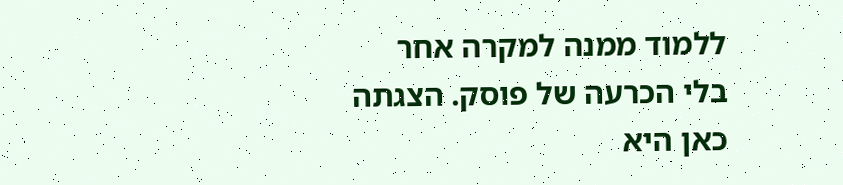ללמוד ממנה למקרה אחר בלי הכרעה של פוסק. הצגתה כאן היא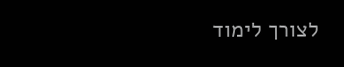לצורך לימוד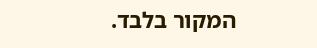המקור בלבד.